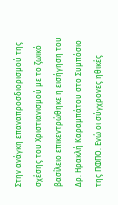Στην ανάγκη επαναπροσδιορισμού της σχέσης του Χριστιανισμού με το ζωικό βασίλειο επικεντρώθηκε η εισήγηση του Δρ. Ηρακλή Καραμπάτου στο Συμπόσιο της ΠΦΠΟ. Ενώ οι σύγχρονες ηθικές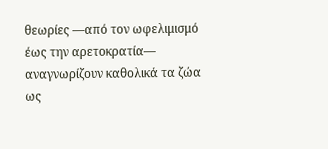θεωρίες —από τον ωφελιμισμό έως την αρετοκρατία— αναγνωρίζουν καθολικά τα ζώα ως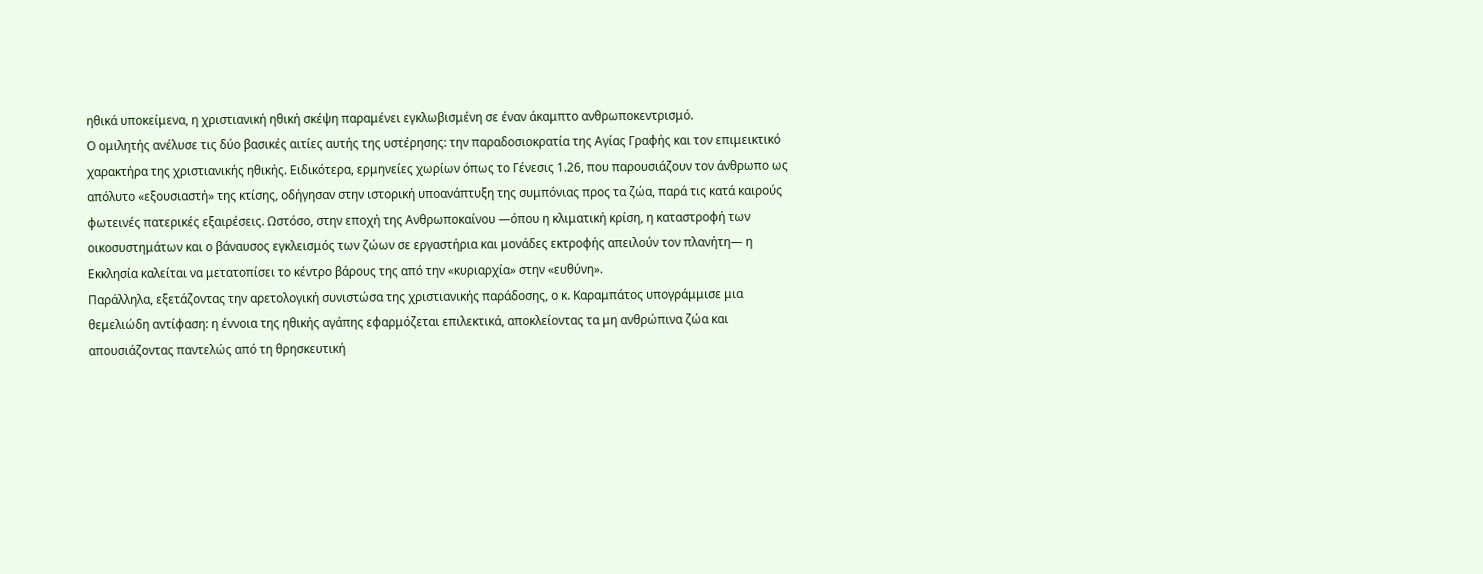ηθικά υποκείμενα, η χριστιανική ηθική σκέψη παραμένει εγκλωβισμένη σε έναν άκαμπτο ανθρωποκεντρισμό.
Ο ομιλητής ανέλυσε τις δύο βασικές αιτίες αυτής της υστέρησης: την παραδοσιοκρατία της Αγίας Γραφής και τον επιμεικτικό χαρακτήρα της χριστιανικής ηθικής. Ειδικότερα, ερμηνείες χωρίων όπως το Γένεσις 1.26, που παρουσιάζουν τον άνθρωπο ως απόλυτο «εξουσιαστή» της κτίσης, οδήγησαν στην ιστορική υποανάπτυξη της συμπόνιας προς τα ζώα, παρά τις κατά καιρούς φωτεινές πατερικές εξαιρέσεις. Ωστόσο, στην εποχή της Ανθρωποκαίνου —όπου η κλιματική κρίση, η καταστροφή των οικοσυστημάτων και ο βάναυσος εγκλεισμός των ζώων σε εργαστήρια και μονάδες εκτροφής απειλούν τον πλανήτη— η Εκκλησία καλείται να μετατοπίσει το κέντρο βάρους της από την «κυριαρχία» στην «ευθύνη».
Παράλληλα, εξετάζοντας την αρετολογική συνιστώσα της χριστιανικής παράδοσης, ο κ. Καραμπάτος υπογράμμισε μια θεμελιώδη αντίφαση: η έννοια της ηθικής αγάπης εφαρμόζεται επιλεκτικά, αποκλείοντας τα μη ανθρώπινα ζώα και απουσιάζοντας παντελώς από τη θρησκευτική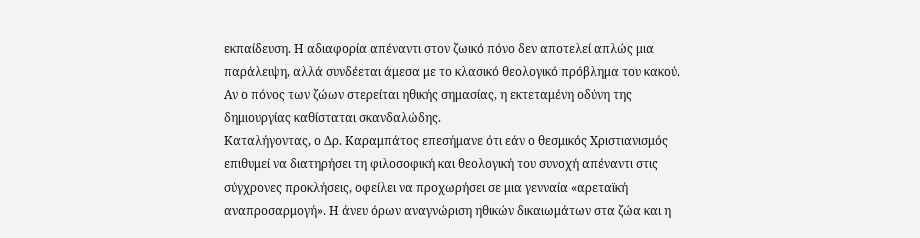εκπαίδευση. Η αδιαφορία απέναντι στον ζωικό πόνο δεν αποτελεί απλώς μια παράλειψη, αλλά συνδέεται άμεσα με το κλασικό θεολογικό πρόβλημα του κακού. Αν ο πόνος των ζώων στερείται ηθικής σημασίας, η εκτεταμένη οδύνη της δημιουργίας καθίσταται σκανδαλώδης.
Καταλήγοντας, ο Δρ. Καραμπάτος επεσήμανε ότι εάν ο θεσμικός Χριστιανισμός επιθυμεί να διατηρήσει τη φιλοσοφική και θεολογική του συνοχή απέναντι στις σύγχρονες προκλήσεις, οφείλει να προχωρήσει σε μια γενναία «αρεταϊκή αναπροσαρμογή». Η άνευ όρων αναγνώριση ηθικών δικαιωμάτων στα ζώα και η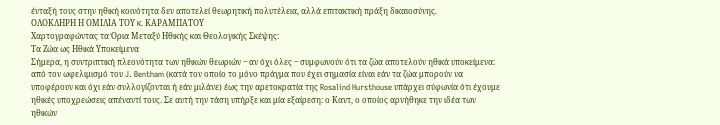ένταξή τους στην ηθική κοινότητα δεν αποτελεί θεωρητική πολυτέλεια, αλλά επιτακτική πράξη δικαιοσύνης.
ΟΛΟΚΛΗΡΗ Η ΟΜΙΛΙΑ ΤΟΥ κ. ΚΑΡΑΜΠΑΤΟΥ
Χαρτογραφώντας τα Όρια Μεταξύ Ηθικής και Θεολογικής Σκέψης:
Τα Ζώα ως Ηθικά Υποκείμενα
Σήμερα, η συντριπτική πλεονότητα των ηθικών θεωριών ‒ αν όχι όλες ‒ συμφωνούν ότι τα ζώα αποτελούν ηθικά υποκείμενα: από τον ωφελιμισμό του J. Bentham (κατά τον οποίο το μόνο πράγμα που έχει σημασία είναι εάν τα ζώα μπορούν να υποφέρουν και όχι εάν συλλογίζονται ή εάν μιλάνε) έως την αρετοκρατία της Rosalind Hursthouse υπάρχει σύφωνία ότι έχουμε ηθικές υποχρεώσεις απέναντί τους. Σε αυτή την τάση υπήρξε και μία εξαίρεση: ο Καντ, ο οποίος αρνήθηκε την ιδέα των ηθικών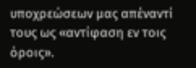υποχρεώσεων μας απέναντί τους ως «αντίφαση εν τοις όροις».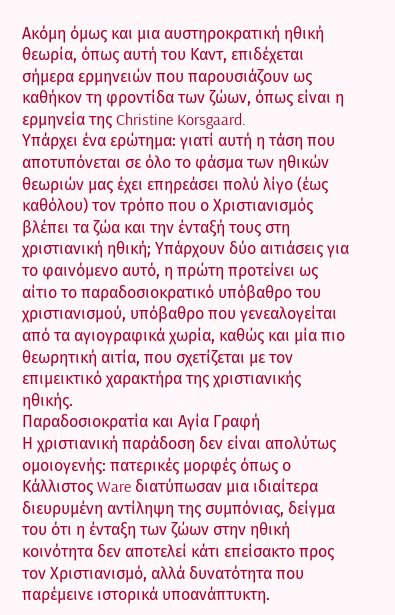Ακόμη όμως και μια αυστηροκρατική ηθική θεωρία, όπως αυτή του Καντ, επιδέχεται σήμερα ερμηνειών που παρουσιάζουν ως καθήκον τη φροντίδα των ζώων, όπως είναι η ερμηνεία της Christine Korsgaard.
Υπάρχει ένα ερώτημα: γιατί αυτή η τάση που αποτυπόνεται σε όλο το φάσμα των ηθικών θεωριών μας έχει επηρεάσει πολύ λίγο (έως καθόλου) τον τρόπο που ο Χριστιανισμός βλέπει τα ζώα και την ένταξή τους στη χριστιανική ηθική; Υπάρχουν δύο αιτιάσεις για το φαινόμενο αυτό, η πρώτη προτείνει ως αίτιο το παραδοσιοκρατικό υπόβαθρο του χριστιανισμού, υπόβαθρο που γενεαλογείται από τα αγιογραφικά χωρία, καθώς και μία πιο θεωρητική αιτία, που σχετίζεται με τον επιμεικτικό χαρακτήρα της χριστιανικής ηθικής.
Παραδοσιοκρατία και Αγία Γραφή
Η χριστιανική παράδοση δεν είναι απολύτως ομοιογενής: πατερικές μορφές όπως ο Κάλλιστος Ware διατύπωσαν μια ιδιαίτερα διευρυμένη αντίληψη της συμπόνιας, δείγμα του ότι η ένταξη των ζώων στην ηθική κοινότητα δεν αποτελεί κάτι επείσακτο προς τον Χριστιανισμό, αλλά δυνατότητα που παρέμεινε ιστορικά υποανάπτυκτη.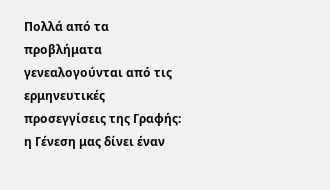Πoλλά από τα προβλήματα γενεαλογούνται από τις ερμηνευτικές προσεγγίσεις της Γραφής: η Γένεση μας δίνει έναν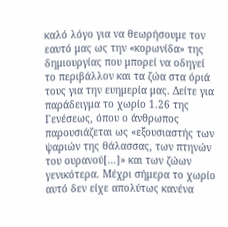καλό λόγο για να θεωρήσουμε τον εαυτό μας ως την «κορωνίδα» της δημιουργίας που μπορεί να οδηγεί το περιβάλλον και τα ζώα στα όριά τους για την ευημερία μας. Δείτε για παράδειγμα το χωρίο 1.26 της Γενέσεως, όπου ο άνθρωπος παρουσιάζεται ως «εξουσιαστής των ψαριών της θάλασσας, των πτηνών του ουρανού[…]» και των ζώων γενικότερα. Μέχρι σήμερα το χωρίο αυτό δεν είχε απολύτως κανένα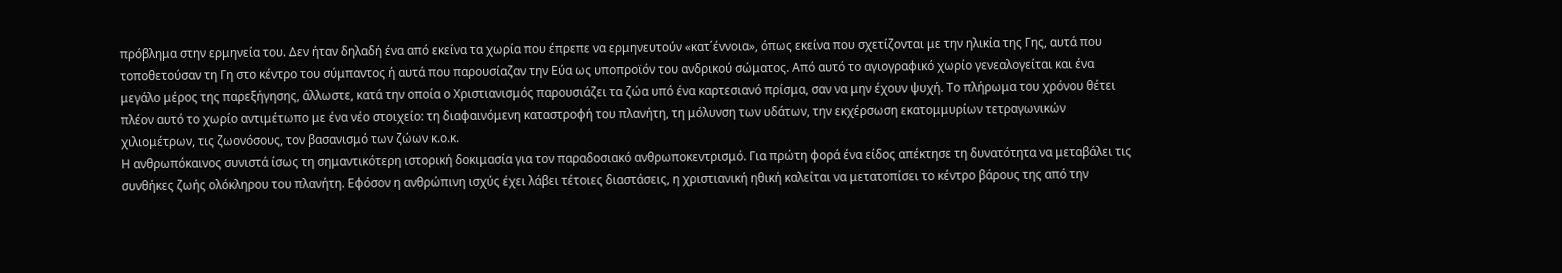πρόβλημα στην ερμηνεία του. Δεν ήταν δηλαδή ένα από εκείνα τα χωρία που έπρεπε να ερμηνευτούν «κατ΄έννοια», όπως εκείνα που σχετίζονται με την ηλικία της Γης, αυτά που τοποθετούσαν τη Γη στο κέντρο του σύμπαντος ή αυτά που παρουσίαζαν την Εύα ως υποπροϊόν του ανδρικού σώματος. Από αυτό το αγιογραφικό χωρίο γενεαλογείται και ένα μεγάλο μέρος της παρεξήγησης, άλλωστε, κατά την οποία ο Χριστιανισμός παρουσιάζει τα ζώα υπό ένα καρτεσιανό πρίσμα, σαν να μην έχουν ψυχή. Το πλήρωμα του χρόνου θέτει πλέον αυτό το χωρίο αντιμέτωπο με ένα νέο στοιχείο: τη διαφαινόμενη καταστροφή του πλανήτη, τη μόλυνση των υδάτων, την εκχέρσωση εκατομμυρίων τετραγωνικών χιλιομέτρων, τις ζωονόσους, τον βασανισμό των ζώων κ.ο.κ.
Η ανθρωπόκαινος συνιστά ίσως τη σημαντικότερη ιστορική δοκιμασία για τον παραδοσιακό ανθρωποκεντρισμό. Για πρώτη φορά ένα είδος απέκτησε τη δυνατότητα να μεταβάλει τις συνθήκες ζωής ολόκληρου του πλανήτη. Εφόσον η ανθρώπινη ισχύς έχει λάβει τέτοιες διαστάσεις, η χριστιανική ηθική καλείται να μετατοπίσει το κέντρο βάρους της από την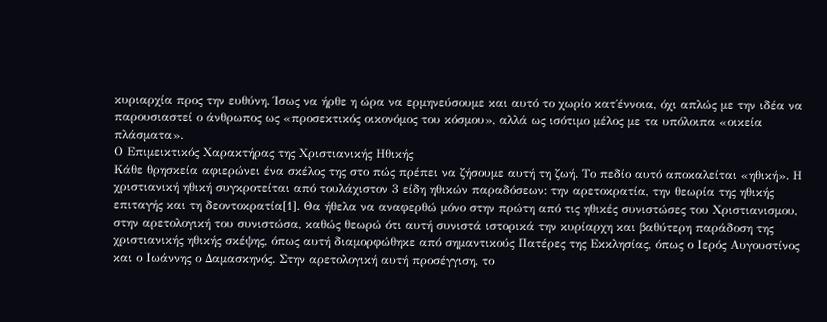κυριαρχία προς την ευθύνη. Ίσως να ήρθε η ώρα να ερμηνεύσουμε και αυτό το χωρίο κατ΄έννοια, όχι απλώς με την ιδέα να παρουσιαστεί ο άνθρωπος ως «προσεκτικός οικονόμος του κόσμου», αλλά ως ισότιμο μέλος με τα υπόλοιπα «οικεία πλάσματα».
Ο Επιμεικτικός Χαρακτήρας της Χριστιανικής Ηθικής
Κάθε θρησκεία αφιερώνει ένα σκέλος της στο πώς πρέπει να ζήσουμε αυτή τη ζωή. Το πεδίο αυτό αποκαλείται «ηθική». Η χριστιανική ηθική συγκροτείται από τουλάχιστον 3 είδη ηθικών παραδόσεων: την αρετοκρατία, την θεωρία της ηθικής επιταγής και τη δεοντοκρατία[1]. Θα ήθελα να αναφερθώ μόνο στην πρώτη από τις ηθικές συνιστώσες του Χριστιανισμου, στην αρετολογική του συνιστώσα, καθώς θεωρώ ότι αυτή συνιστά ιστορικά την κυρίαρχη και βαθύτερη παράδοση της χριστιανικής ηθικής σκέψης, όπως αυτή διαμορφώθηκε από σημαντικούς Πατέρες της Εκκλησίας, όπως ο Ιερός Αυγουστίνος και ο Ιωάννης ο Δαμασκηνός. Στην αρετολογική αυτή προσέγγιση, το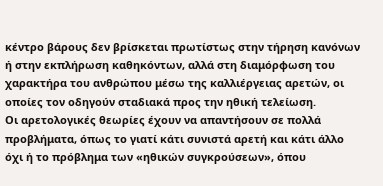κέντρο βάρους δεν βρίσκεται πρωτίστως στην τήρηση κανόνων ή στην εκπλήρωση καθηκόντων, αλλά στη διαμόρφωση του χαρακτήρα του ανθρώπου μέσω της καλλιέργειας αρετών, οι οποίες τον οδηγούν σταδιακά προς την ηθική τελείωση.
Οι αρετολογικές θεωρίες έχουν να απαντήσουν σε πολλά προβλήματα, όπως το γιατί κάτι συνιστά αρετή και κάτι άλλο όχι ή το πρόβλημα των «ηθικών συγκρούσεων», όπου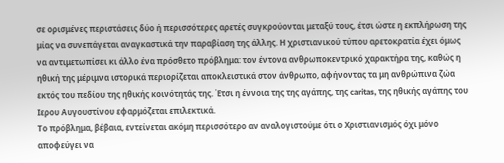σε ορισμένες περιστάσεις δύο ή περισσότερες αρετές συγκρούονται μεταξύ τους, έτσι ώστε η εκπλήρωση της μίας να συνεπάγεται αναγκαστικά την παραβίαση της άλλης. Η χριστιανικού τύπου αρετοκρατία έχει όμως να αντιμετωπίσει κι άλλο ένα πρόσθετο πρόβλημα: τον έντονα ανθρωποκεντρικό χαρακτήρα της, καθώς η ηθική της μέριμνα ιστορικά περιορίζεται αποκλειστικά στον άνθρωπο, αφήνοντας τα μη ανθρώπινα ζώα εκτός του πεδίου της ηθικής κοινότητάς της. Έτσι η έννοια της της αγάπης, της caritas, της ηθικής αγάπης του Ιερου Αυγουστίνου εφαρμόζεται επιλεκτικά.
Το πρόβλημα, βέβαια, εντείνεται ακόμη περισσότερο αν αναλογιστούμε ότι ο Χριστιανισμός όχι μόνο αποφεύγει να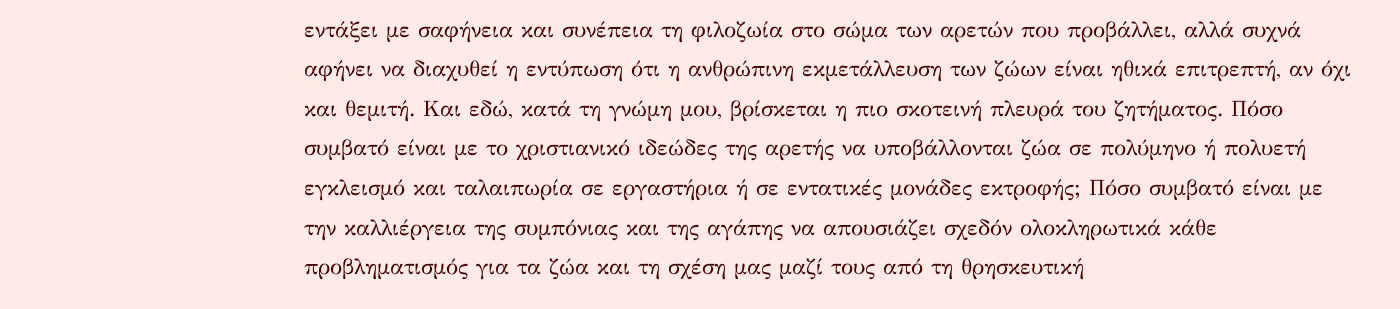εντάξει με σαφήνεια και συνέπεια τη φιλοζωία στο σώμα των αρετών που προβάλλει, αλλά συχνά αφήνει να διαχυθεί η εντύπωση ότι η ανθρώπινη εκμετάλλευση των ζώων είναι ηθικά επιτρεπτή, αν όχι και θεμιτή. Και εδώ, κατά τη γνώμη μου, βρίσκεται η πιο σκοτεινή πλευρά του ζητήματος. Πόσο συμβατό είναι με το χριστιανικό ιδεώδες της αρετής να υποβάλλονται ζώα σε πολύμηνο ή πολυετή εγκλεισμό και ταλαιπωρία σε εργαστήρια ή σε εντατικές μονάδες εκτροφής; Πόσο συμβατό είναι με την καλλιέργεια της συμπόνιας και της αγάπης να απουσιάζει σχεδόν ολοκληρωτικά κάθε προβληματισμός για τα ζώα και τη σχέση μας μαζί τους από τη θρησκευτική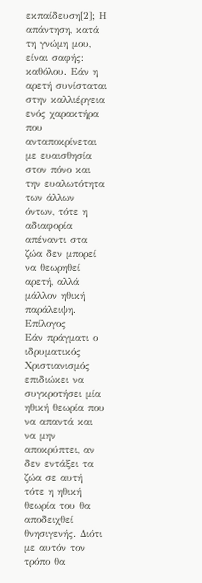εκπαίδευση[2]; Η απάντηση, κατά τη γνώμη μου, είναι σαφής: καθόλου. Εάν η αρετή συνίσταται στην καλλιέργεια ενός χαρακτήρα που ανταποκρίνεται με ευαισθησία στον πόνο και την ευαλωτότητα των άλλων όντων, τότε η αδιαφορία απέναντι στα ζώα δεν μπορεί να θεωρηθεί αρετή, αλλά μάλλον ηθική παράλειψη.
Επίλογος
Εάν πράγματι ο ιδρυματικός Χριστιανισμός επιδιώκει να συγκροτήσει μία ηθική θεωρία που να απαντά και να μην αποκρύπτει, αν δεν εντάξει τα ζώα σε αυτή τότε η ηθική θεωρία του θα αποδειχθεί θνησιγενής. Διότι με αυτόν τον τρόπο θα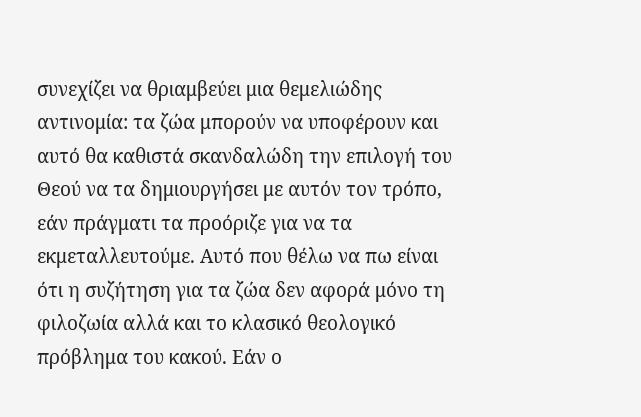συνεχίζει να θριαμβεύει μια θεμελιώδης αντινομία: τα ζώα μπορούν να υποφέρουν και αυτό θα καθιστά σκανδαλώδη την επιλογή του Θεού να τα δημιουργήσει με αυτόν τον τρόπο, εάν πράγματι τα προόριζε για να τα εκμεταλλευτούμε. Αυτό που θέλω να πω είναι ότι η συζήτηση για τα ζώα δεν αφορά μόνο τη φιλοζωία αλλά και το κλασικό θεολογικό πρόβλημα του κακού. Εάν ο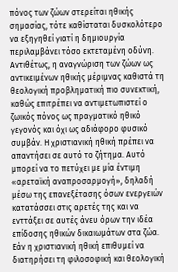πόνος των ζώων στερείται ηθικής σημασίας, τότε καθίσταται δυσκολότερο να εξηγηθεί γιατί η δημιουργία περιλαμβάνει τόσο εκτεταμένη οδύνη. Αντιθέτως, η αναγνώριση των ζώων ως αντικειμένων ηθικής μέριμνας καθιστά τη θεολογική προβληματική πιο συνεκτική, καθώς επιτρέπει να αντιμετωπιστεί ο ζωικός πόνος ως πραγματικό ηθικό γεγονός και όχι ως αδιάφορο φυσικό συμβάν. Η χριστιανική ηθική πρέπει να απαντήσει σε αυτό το ζήτημα. Αυτό μπορεί να το πετύχει με μία έντιμη «αρεταϊκή αναπροσαρμογή», δηλαδή μέσω της επανεξέτασης όσων ενεργειών κατατάσσει στις αρετές της και να ενττάξει σε αυτές άνευ όρων την ιδέα επίδοσης ηθικών δικαιωμάτων στα ζώα. Εάν η χριστιανική ηθική επιθυμεί να διατηρήσει τη φιλοσοφική και θεολογική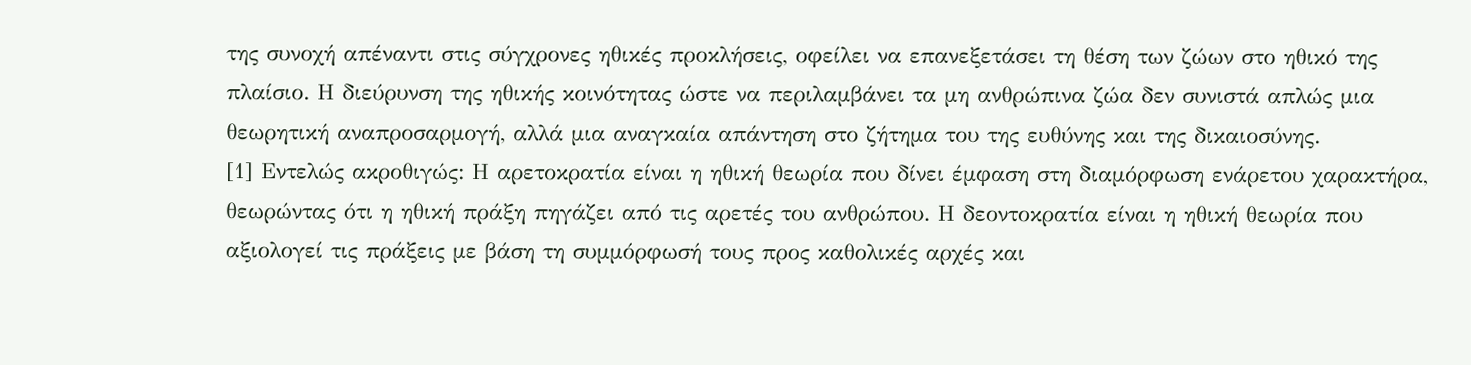της συνοχή απέναντι στις σύγχρονες ηθικές προκλήσεις, οφείλει να επανεξετάσει τη θέση των ζώων στο ηθικό της πλαίσιο. Η διεύρυνση της ηθικής κοινότητας ώστε να περιλαμβάνει τα μη ανθρώπινα ζώα δεν συνιστά απλώς μια θεωρητική αναπροσαρμογή, αλλά μια αναγκαία απάντηση στο ζήτημα του της ευθύνης και της δικαιοσύνης.
[1] Εντελώς ακροθιγώς: Η αρετοκρατία είναι η ηθική θεωρία που δίνει έμφαση στη διαμόρφωση ενάρετου χαρακτήρα, θεωρώντας ότι η ηθική πράξη πηγάζει από τις αρετές του ανθρώπου. Η δεοντοκρατία είναι η ηθική θεωρία που αξιολογεί τις πράξεις με βάση τη συμμόρφωσή τους προς καθολικές αρχές και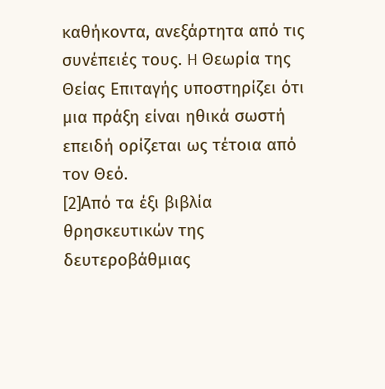καθήκοντα, ανεξάρτητα από τις συνέπειές τους. H Θεωρία της Θείας Επιταγής υποστηρίζει ότι μια πράξη είναι ηθικά σωστή επειδή ορίζεται ως τέτοια από τον Θεό.
[2]Από τα έξι βιβλία θρησκευτικών της δευτεροβάθμιας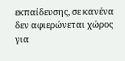εκπαίδευσης, σε κανένα δεν αφιερώνεται χώρος για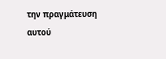την πραγμάτευση αυτού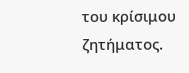του κρίσιμου ζητήματος.